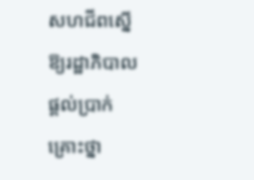សហជីពស្នើឱ្យរដ្ឋាភិបាលផ្ដល់ប្រាក់គ្រោះថ្នា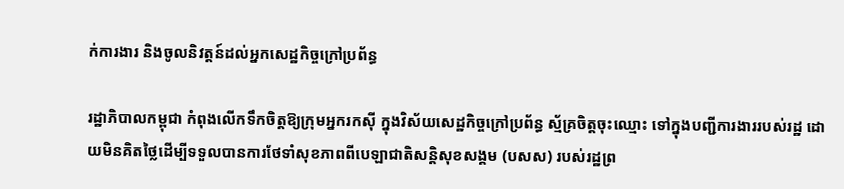ក់ការងារ និងចូលនិវត្តន៍ដល់អ្នកសេដ្ឋកិច្ចក្រៅប្រព័ន្ធ

រដ្ឋាភិបាលកម្ពុជា កំពុងលើកទឹកចិត្តឱ្យក្រុមអ្នករកស៊ី ក្នុងវិស័យសេដ្ឋកិច្ចក្រៅប្រព័ន្ធ ស្ម័គ្រចិត្តចុះឈ្មោះ ទៅក្នុងបញ្ជីការងាររបស់រដ្ឋ ដោយមិនគិតថ្លៃដើម្បីទទួលបានការថែទាំសុខភាពពីបេឡាជាតិសន្តិសុខសង្គម (បសស) របស់រដ្ឋព្រ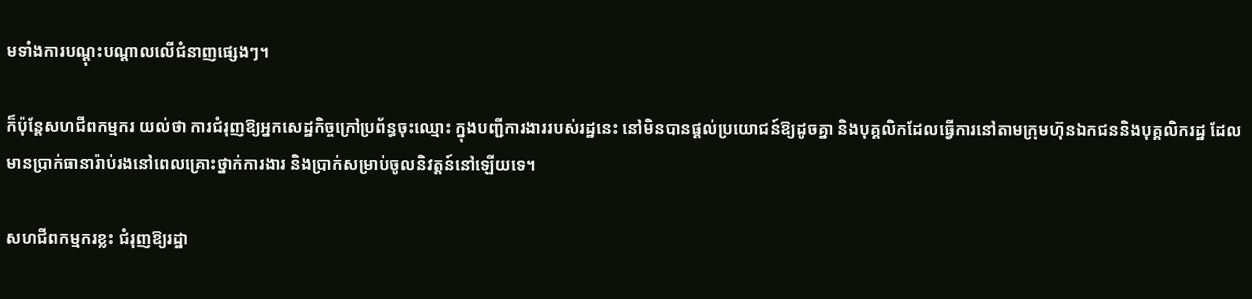មទាំងការបណ្ដុះបណ្ដាលលើជំនាញផ្សេងៗ។

ក៏ប៉ុន្តែសហជីពកម្មករ យល់ថា ការជំរុញឱ្យអ្នកសេដ្ឋកិច្ចក្រៅប្រព័ន្ធចុះឈ្មោះ ក្នុងបញ្ជីការងាររបស់រដ្ឋនេះ នៅមិនបានផ្ដល់ប្រយោជន៍ឱ្យដូចគ្នា និងបុគ្គលិកដែលធ្វើការនៅតាមក្រុមហ៊ុនឯកជននិងបុគ្គលិករដ្ឋ ដែលមានប្រាក់ធានារ៉ាប់រងនៅពេលគ្រោះថ្នាក់ការងារ និងប្រាក់សម្រាប់ចូលនិវត្តន៍នៅឡើយទេ។

សហជីពកម្មករខ្លះ ជំរុញឱ្យរដ្ឋា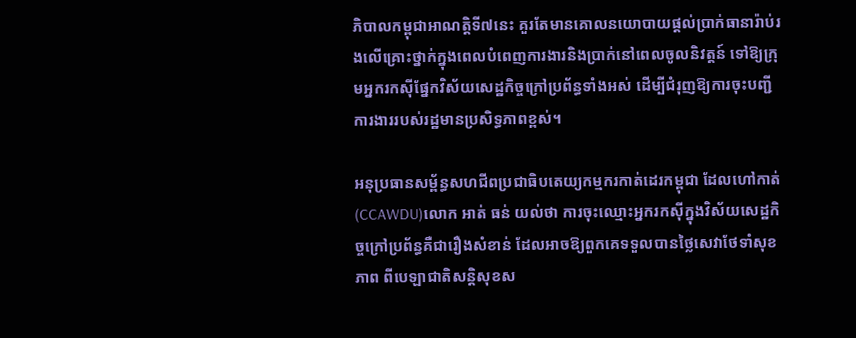ភិបាលកម្ពុជាអាណត្តិទី៧នេះ គួរតែមានគោលនយោបាយផ្ដល់ប្រាក់ធានារ៉ាប់រងលើគ្រោះថ្នាក់ក្នុងពេលបំពេញការងារនិងប្រាក់នៅពេលចូលនិវត្តន៍ ទៅឱ្យក្រុមអ្នករកស៊ីផ្នែកវិស័យសេដ្ឋកិច្ចក្រៅប្រព័ន្ធទាំងអស់ ដើម្បីជំរុញឱ្យការចុះបញ្ជីការងាររបស់រដ្ឋមានប្រសិទ្ធភាពខ្ពស់។

អនុប្រធានសម្ព័ន្ធសហជីពប្រជាធិបតេយ្យកម្មករកាត់ដេរកម្ពុជា ដែលហៅកាត់ (CCAWDU)លោក អាត់ ធន់ យល់ថា ការចុះឈ្មោះអ្នករកស៊ីក្នុងវិស័យសេដ្ឋកិច្ចក្រៅប្រព័ន្ធគឺជារឿងសំខាន់ ដែលអាចឱ្យពួកគេទទួលបានថ្លៃសេវាថែទាំសុខភាព ពីបេឡាជាតិសន្តិសុខស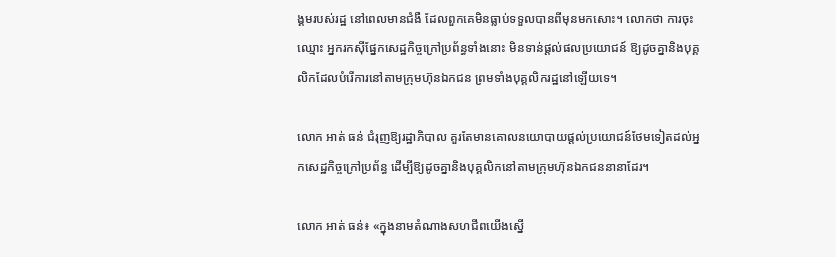ង្គមរបស់រដ្ឋ នៅពេលមានជំងឺ ដែលពួកគេមិនធ្លាប់ទទួលបានពីមុនមកសោះ។ លោកថា ការចុះឈ្មោះ អ្នករកស៊ីផ្នែកសេដ្ឋកិច្ចក្រៅប្រព័ន្ធទាំងនោះ មិនទាន់ផ្ដល់ផលប្រយោជន៍ ឱ្យដូចគ្នានិងបុគ្គលិកដែលបំរើការនៅតាមក្រុមហ៊ុនឯកជន ព្រមទាំងបុគ្គលិករដ្ឋនៅឡើយទេ។

លោក អាត់ ធន់ ជំរុញឱ្យរដ្ឋាភិបាល គួរតែមានគោលនយោបាយផ្ដល់ប្រយោជន៍ថែមទៀតដល់អ្នកសេដ្ឋកិច្ចក្រៅប្រព័ន្ធ ដើម្បីឱ្យដូចគ្នានិងបុគ្គលិកនៅតាមក្រុមហ៊ុនឯកជននានាដែរ។

លោក អាត់ ធន់៖ «ក្នុងនាមតំណាងសហជីពយើងស្នើ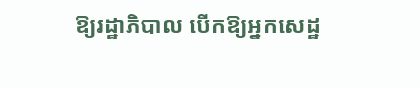ឱ្យរដ្ឋាភិបាល បើកឱ្យអ្នកសេដ្ឋ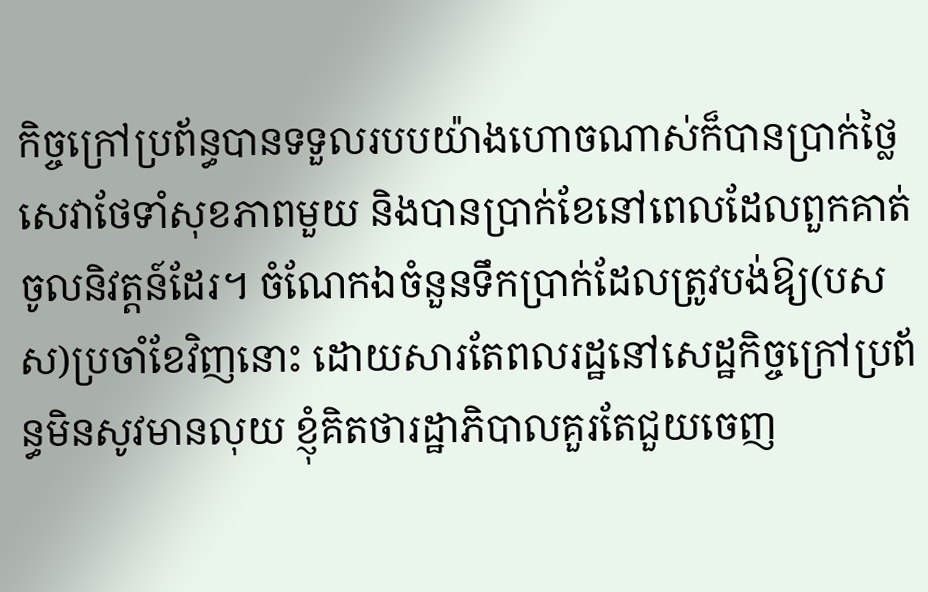កិច្ចក្រៅប្រព័ន្ធបានទទួលរបបយ៉ាងហោចណាស់ក៏បានប្រាក់ថ្លៃសេវាថែទាំសុខភាពមួយ និងបានប្រាក់ខែនៅពេលដែលពួកគាត់ចូលនិវត្តន៍ដែរ។ ចំណែកឯចំនួនទឹកប្រាក់ដែលត្រូវបង់ឱ្យ(បសស)ប្រចាំខែវិញនោះ ដោយសារតែពលរដ្ឋនៅសេដ្ឋកិច្ចក្រៅប្រព័ន្ធមិនសូវមានលុយ ខ្ញុំគិតថារដ្ឋាភិបាលគួរតែជួយចេញ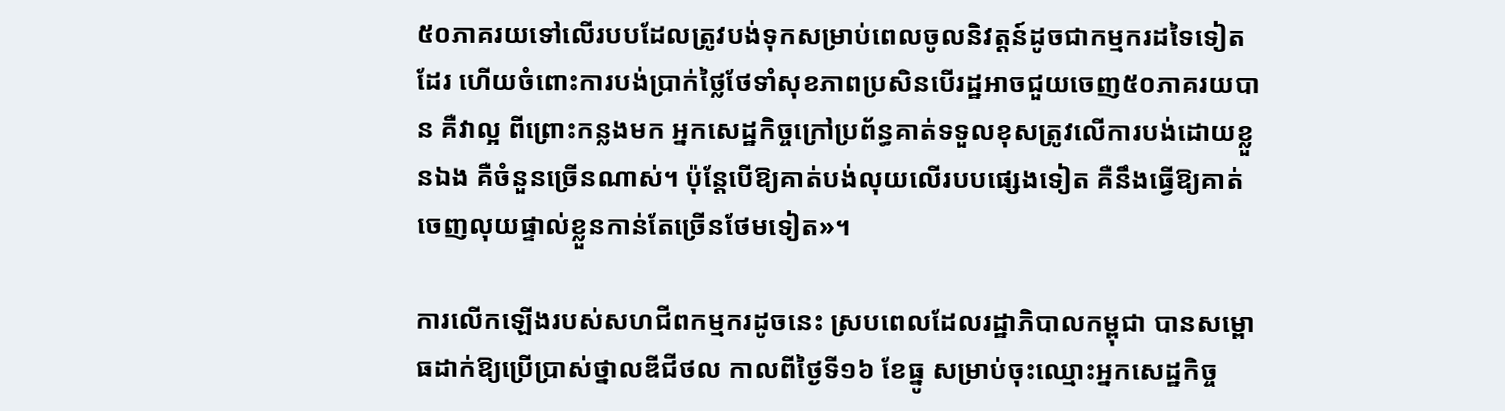៥០ភាគរយទៅលើរបបដែលត្រូវបង់ទុកសម្រាប់ពេលចូលនិវត្តន៍ដូចជាកម្មករដទៃទៀតដែរ ហើយចំពោះការបង់ប្រាក់ថ្លៃថែទាំសុខភាពប្រសិនបើរដ្ឋអាចជួយចេញ៥០ភាគរយបាន គឺវាល្អ ពីព្រោះកន្លងមក អ្នកសេដ្ឋកិច្ចក្រៅប្រព័ន្ធគាត់ទទួលខុសត្រូវលើការបង់ដោយខ្លួនឯង គឺចំនួនច្រើនណាស់។ ប៉ុន្តែបើឱ្យគាត់បង់លុយលើរបបផ្សេងទៀត គឺនឹងធ្វើឱ្យគាត់ចេញលុយផ្ទាល់ខ្លួនកាន់តែច្រើនថែមទៀត»។

ការលើកឡើងរបស់សហជីពកម្មករដូចនេះ ស្របពេលដែលរដ្ឋាភិបាលកម្ពុជា បានសម្ពោធដាក់ឱ្យប្រើប្រាស់ថ្នាលឌីជីថល កាលពីថ្ងៃទី១៦ ខែធ្នូ សម្រាប់ចុះឈ្មោះអ្នកសេដ្ឋកិច្ច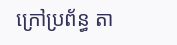ក្រៅប្រព័ន្ធ តា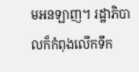មអនឡាញ។ រដ្ឋាភិបាលក៏កំពុងលើកទឹក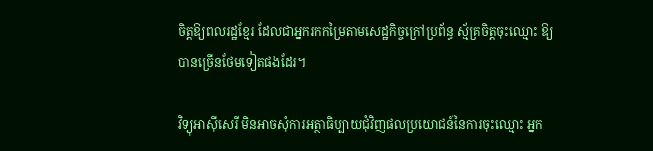ចិត្តឱ្យពលរដ្ឋខ្មែរ ដែលជាអ្នករកកម្រៃតាមសេដ្ឋកិច្ចក្រៅប្រព័ន្ធ ស្ម័គ្រចិត្តចុះឈ្មោះ ឱ្យបានច្រើនថែមទៀតផងដែរ។

វិទ្យុអាស៊ីសេរី មិនអាចសុំការអត្ថាធិប្បាយជុំវិញផលប្រយោជន៍នៃការចុះឈ្មោះ អ្នក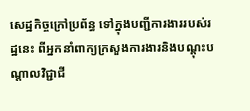សេដ្ឋកិច្ចក្រៅប្រព័ន្ធ ទៅក្នុងបញ្ជីការងាររបស់រដ្ឋនេះ ពីអ្នកនាំពាក្យក្រសួងការងារនិងបណ្ដុះបណ្ដាលវិជ្ជាជី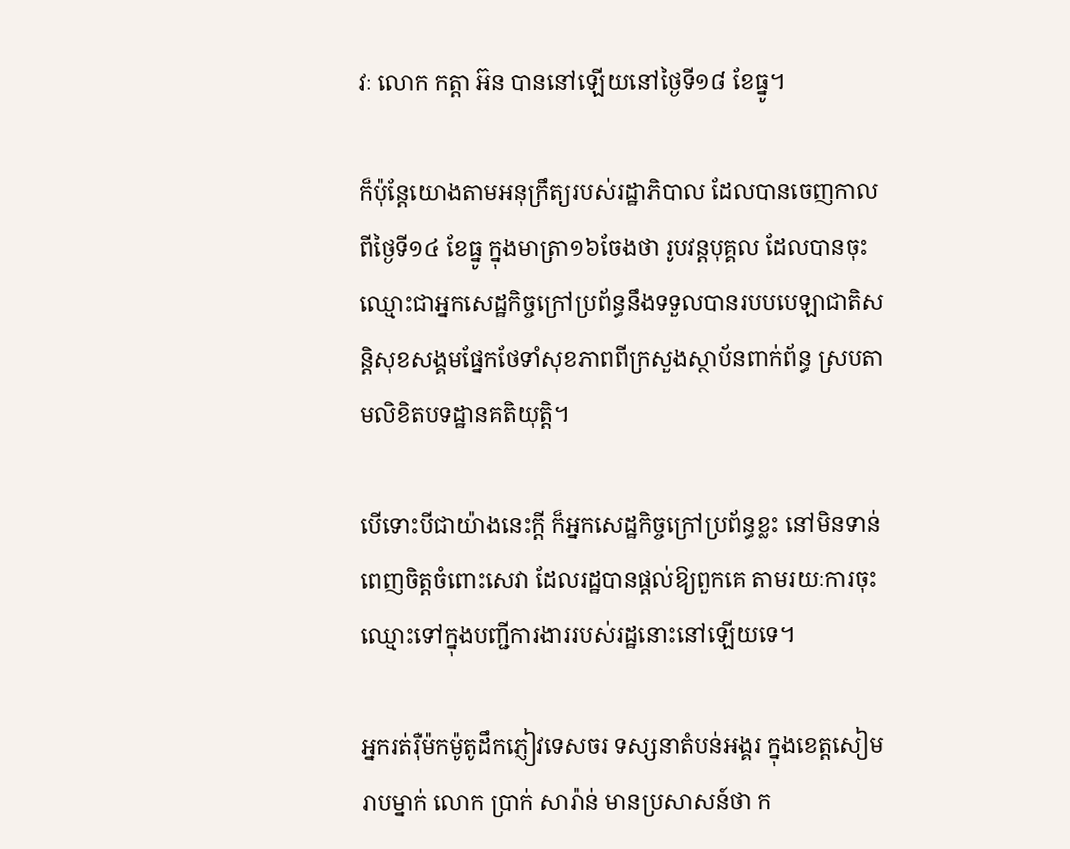វៈ លោក កត្តា អ៊ន បាននៅឡើយនៅថ្ងៃទី១៨ ខែធ្នូ។

ក៏ប៉ុន្តែយោងតាមអនុក្រឹត្យរបស់រដ្ឋាភិបាល ដែលបានចេញកាលពីថ្ងៃទី១៤ ខែធ្នូ ក្នុងមាត្រា១៦ចែងថា រូបវន្តបុគ្គល ដែលបានចុះឈ្មោះជាអ្នកសេដ្ឋកិច្ចក្រៅប្រព័ន្ធនឹងទទួលបានរបបបេឡាជាតិសន្តិសុខសង្គមផ្នែកថែទាំសុខភាពពីក្រសួងស្ថាប័នពាក់ព័ន្ធ ស្របតាមលិខិតបទដ្ឋានគតិយុត្តិ។

បើទោះបីជាយ៉ាងនេះក្តី ក៏អ្នកសេដ្ឋកិច្ចក្រៅប្រព័ន្ធខ្លះ នៅមិនទាន់ពេញចិត្តចំពោះសេវា ដែលរដ្ឋបានផ្ដល់ឱ្យពួកគេ តាមរយៈការចុះឈ្មោះទៅក្នុងបញ្ជីការងាររបស់រដ្ឋនោះនៅឡើយទេ។

អ្នករត់រ៉ឺម៉កម៉ូតូដឹកភ្ញៀវទេសចរ ទស្សនាតំបន់អង្គរ ក្នុងខេត្តសៀមរាបម្នាក់ លោក ប្រាក់ សារ៉ាន់ មានប្រសាសន៍ថា ក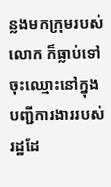ន្លងមកក្រុមរបស់លោក ក៏ធ្លាប់ទៅចុះឈ្មោះនៅក្នុងបញ្ជីការងាររបស់រដ្ឋដែ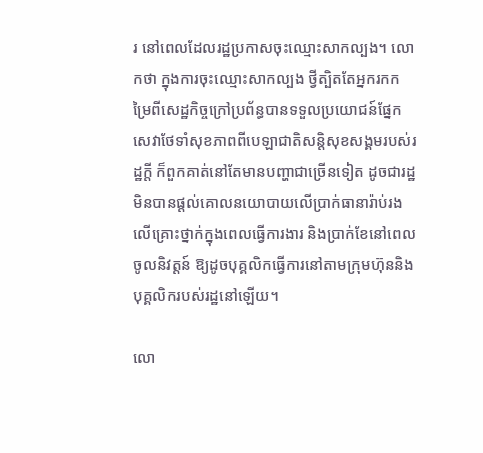រ នៅពេលដែលរដ្ឋប្រកាសចុះឈ្មោះសាកល្បង។ លោកថា ក្នុងការចុះឈ្មោះសាកល្បង ថ្វីត្បិតតែអ្នករកកម្រៃពីសេដ្ឋកិច្ចក្រៅប្រព័ន្ធបានទទួលប្រយោជន៍ផ្នែកសេវាថែទាំសុខភាពពីបេឡាជាតិសន្តិសុខសង្គមរបស់រដ្ឋក្តី ក៏ពួកគាត់នៅតែមានបញ្ហាជាច្រើនទៀត ដូចជារដ្ឋមិនបានផ្ដល់គោលនយោបាយលើប្រាក់ធានារ៉ាប់រងលើគ្រោះថ្នាក់ក្នុងពេលធ្វើការងារ និងប្រាក់ខែនៅពេលចូលនិវត្តន៍ ឱ្យដូចបុគ្គលិកធ្វើការនៅតាមក្រុមហ៊ុននិងបុគ្គលិករបស់រដ្ឋនៅឡើយ។

លោ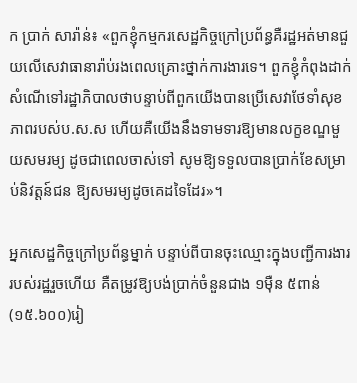ក ប្រាក់ សារ៉ាន់៖ «ពួកខ្ញុំកម្មករសេដ្ឋកិច្ចក្រៅប្រព័ន្ធគឺរដ្ឋអត់មានជួយលើសេវាធានារ៉ាប់រងពេលគ្រោះថ្នាក់ការងារទេ។ ពួកខ្ញុំកំពុងដាក់សំណើទៅរដ្ឋាភិបាលថាបន្ទាប់ពីពួកយើងបានប្រើសេវាថែទាំសុខភាពរបស់ប.ស.ស ហើយគឺយើងនឹងទាមទារឱ្យមានលក្ខខណ្ឌមួយសមរម្យ ដូចជាពេលចាស់ទៅ សូមឱ្យទទួលបានប្រាក់ខែសម្រាប់និវត្តន៍ជន ឱ្យសមរម្យដូចគេដទៃដែរ»។

អ្នកសេដ្ឋកិច្ចក្រៅប្រព័ន្ធម្នាក់ បន្ទាប់ពីបានចុះឈ្មោះក្នុងបញ្ជីការងាររបស់រដ្ឋរួចហើយ គឺតម្រូវឱ្យបង់ប្រាក់ចំនួនជាង ១ម៉ឺន ៥ពាន់ (១៥.៦០០)រៀ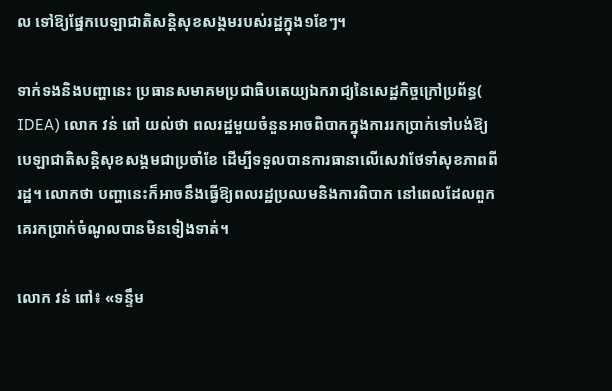ល ទៅឱ្យផ្នែកបេឡាជាតិសន្តិសុខសង្គមរបស់រដ្ឋក្នុង១ខែៗ។

ទាក់ទងនិងបញ្ហានេះ ប្រធានសមាគមប្រជាធិបតេយ្យឯករាជ្យនៃសេដ្ឋកិច្ចក្រៅប្រព័ន្ធ( IDEA) លោក វន់ ពៅ យល់ថា ពលរដ្ឋមួយចំនួនអាចពិបាកក្នុងការរកប្រាក់ទៅបង់ឱ្យបេឡាជាតិសន្តិសុខសង្គមជាប្រចាំខែ ដើម្បីទទួលបានការធានាលើសេវាថែទាំសុខភាពពីរដ្ឋ។ លោកថា បញ្ហានេះក៏អាចនឹងធ្វើឱ្យពលរដ្ឋប្រឈមនិងការពិបាក នៅពេលដែលពួកគេរកប្រាក់ចំណូលបានមិនទៀងទាត់។

លោក វន់ ពៅ៖ «ទន្ទឹម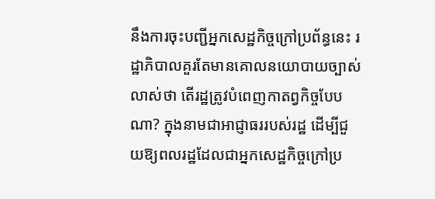នឹងការចុះបញ្ជីអ្នកសេដ្ឋកិច្ចក្រៅប្រព័ន្ធនេះ រដ្ឋាភិបាលគួរតែមានគោលនយោបាយច្បាស់លាស់ថា តើរដ្ឋត្រូវបំពេញកាតព្វកិច្ចបែបណា? ក្នុងនាមជាអាជ្ញាធររបស់រដ្ឋ ដើម្បីជួយឱ្យពលរដ្ឋដែលជាអ្នកសេដ្ឋកិច្ចក្រៅប្រ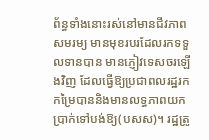ព័ន្ធទាំងនោះរស់នៅមានជីវភាពសមរម្យ មានមុខរបរដែលរកទទួលទានបាន មានភ្ញៀវទេសចរឡើងវិញ ដែលធ្វើឱ្យប្រជាពលរដ្ឋរកកម្រៃបាននិងមានលទ្ធភាពយកប្រាក់ទៅបង់ឱ្យ(បសស)។ រដ្ឋត្រូ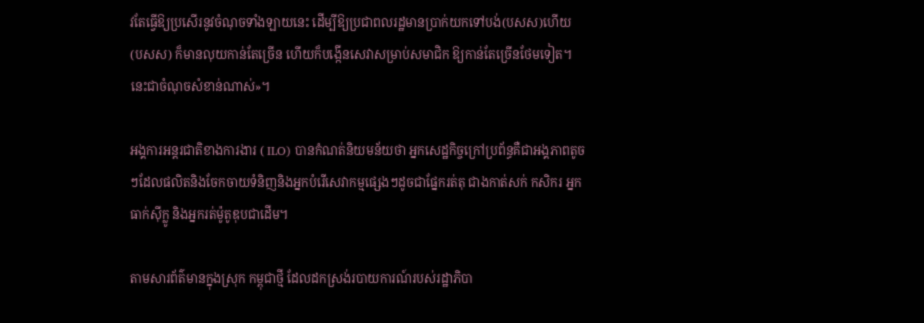វតែធ្វើឱ្យប្រសើរនូវចំណុចទាំងឡាយនេះ ដើម្បីឱ្យប្រជាពលរដ្ឋមានប្រាក់យកទៅបង់(បសស)ហើយ (បសស) ក៏មានលុយកាន់តែច្រើន ហើយក៏បង្កើនសេវាសម្រាប់សមាជិក ឱ្យកាន់តែច្រើនថែមទៀត។ នេះជាចំណុចសំខាន់ណាស់»។

អង្គការអន្តរជាតិខាងការងារ ( ILO) បានកំណត់និយមន័យថា អ្នកសេដ្ឋកិច្ចក្រៅប្រព័ន្ធគឺជាអង្គភាពតូចៗដែលផលិតនិងចែកចាយទំនិញនិងអ្នកបំរើសេវាកម្មផ្សេងៗដូចជាផ្នែករត់តុ ជាងកាត់សក់ កសិករ អ្នកធាក់ស៊ីក្លូ និងអ្នករត់ម៉ូតូឌុបជាដើម។

តាមសារព័ត៌មានក្នុងស្រុក កម្ពុជាថ្មី ដែលដកស្រង់របាយការណ៍របស់រដ្ឋាភិបា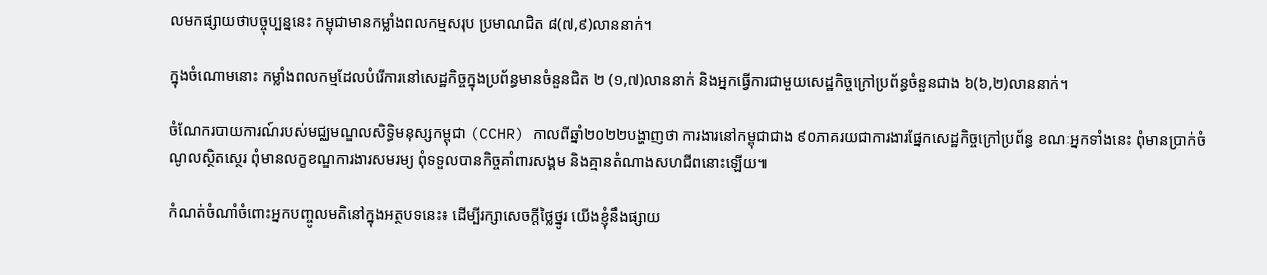លមកផ្សាយថាបច្ចុប្បន្ននេះ កម្ពុជាមានកម្លាំងពលកម្មសរុប ប្រមាណជិត ៨(៧,៩)លាននាក់។

ក្នុងចំណោមនោះ កម្លាំងពលកម្មដែលបំរើការនៅសេដ្ឋកិច្ចក្នុងប្រព័ន្ធមានចំនួនជិត ២ (១,៧)លាននាក់ និងអ្នកធ្វើការជាមួយសេដ្ឋកិច្ចក្រៅប្រព័ន្ធចំនួនជាង ៦(៦,២)លាននាក់។

ចំណែករបាយការណ៍របស់មជ្ឈមណ្ឌលសិទ្ធិមនុស្សកម្ពុជា (CCHR) កាលពីឆ្នាំ២០២២បង្ហាញថា ការងារនៅកម្ពុជាជាង ៩០ភាគរយជាការងារផ្នែកសេដ្ឋកិច្ចក្រៅប្រព័ន្ធ ខណៈអ្នកទាំងនេះ ពុំមានប្រាក់ចំណូលស្ថិតស្ថេរ ពុំមានលក្ខខណ្ឌការងារសមរម្យ ពុំទទួលបានកិច្ចគាំពារសង្គម និងគ្មានតំណាងសហជីពនោះឡើយ៕

កំណត់ចំណាំចំពោះអ្នកបញ្ចូលមតិនៅក្នុងអត្ថបទនេះ៖ ដើម្បីរក្សាសេចក្ដីថ្លៃថ្នូរ យើងខ្ញុំនឹងផ្សាយ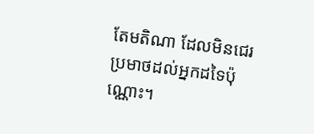តែមតិណា ដែលមិនជេរប្រមាថដល់អ្នកដទៃប៉ុណ្ណោះ។